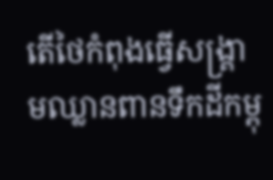តើថៃកំពុងធ្វើសង្គ្រាមឈ្លានពានទឹកដីកម្ពុ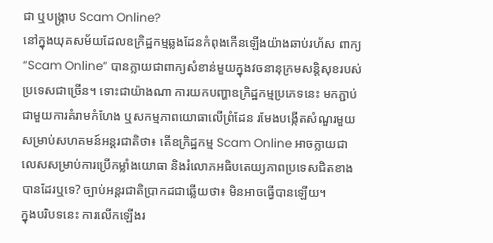ជា ឬបង្ក្រាប Scam Online?
នៅក្នុងយុគសម័យដែលឧក្រិដ្ឋកម្មឆ្លងដែនកំពុងកើនឡើងយ៉ាងឆាប់រហ័ស ពាក្យ “Scam Online” បានក្លាយជាពាក្យសំខាន់មួយក្នុងវចនានុក្រមសន្តិសុខរបស់ប្រទេសជាច្រើន។ ទោះជាយ៉ាងណា ការយកបញ្ហាឧក្រិដ្ឋកម្មប្រភេទនេះ មកភ្ជាប់ជាមួយការគំរាមកំហែង ឬសកម្មភាពយោធាលើព្រំដែន រមែងបង្កើតសំណួរមួយសម្រាប់សហគមន៍អន្តរជាតិថា៖ តើឧក្រិដ្ឋកម្ម Scam Online អាចក្លាយជាលេសសម្រាប់ការប្រើកម្លាំងយោធា និងរំលោភអធិបតេយ្យភាពប្រទេសជិតខាងបានដែរឬទេ? ច្បាប់អន្តរជាតិប្រាកដជាឆ្លើយថា៖ មិនអាចធ្វើបានឡើយ។
ក្នុងបរិបទនេះ ការលើកឡើងរ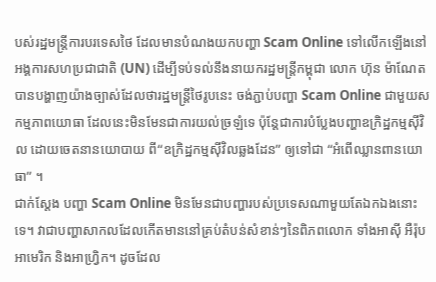បស់រដ្ឋមន្ត្រីការបរទេសថៃ ដែលមានបំណងយកបញ្ហា Scam Online ទៅលើកឡើងនៅអង្គការសហប្រជាជាតិ (UN) ដើម្បីទប់ទល់នឹងនាយករដ្ឋមន្ត្រីកម្ពុជា លោក ហ៊ុន ម៉ាណែត បានបង្ហាញយ៉ាងច្បាស់ដែលថារដ្ឋមន្ត្រីថៃរូបនេះ ចង់ភ្ជាប់បញ្ហា Scam Online ជាមួយសកម្មភាពយោធា ដែលនេះមិនមែនជាការយល់ច្រឡំទេ ប៉ុន្តែជាការបំប្លែងបញ្ហាឧក្រិដ្ឋកម្មស៊ីវិល ដោយចេតនានយោបាយ ពី“ឧក្រិដ្ឋកម្មស៊ីវិលឆ្លងដែន” ឲ្យទៅជា “អំពើឈ្លានពានយោធា” ។
ជាក់ស្តែង បញ្ហា Scam Online មិនមែនជាបញ្ហារបស់ប្រទេសណាមួយតែឯកឯងនោះទេ។ វាជាបញ្ហាសាកលដែលកើតមាននៅគ្រប់តំបន់សំខាន់ៗនៃពិភពលោក ទាំងអាស៊ី អឺរ៉ុប អាមេរិក និងអាហ្វ្រិក។ ដូចដែល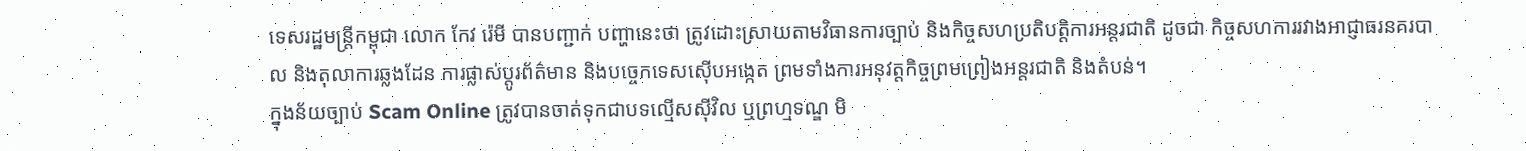ទេសរដ្ឋមន្ត្រីកម្ពុជា លោក កែវ រ៉េមី បានបញ្ជាក់ បញ្ហានេះថា ត្រូវដោះស្រាយតាមវិធានការច្បាប់ និងកិច្ចសហប្រតិបត្តិការអន្តរជាតិ ដូចជា កិច្ចសហការរវាងអាជ្ញាធរនគរបាល និងតុលាការឆ្លងដែន ការផ្លាស់ប្តូរព័ត៌មាន និងបច្ចេកទេសស៊ើបអង្កេត ព្រមទាំងការអនុវត្តកិច្ចព្រមព្រៀងអន្តរជាតិ និងតំបន់។
ក្នុងន័យច្បាប់ Scam Online ត្រូវបានចាត់ទុកជាបទល្មើសស៊ីវិល ឬព្រហ្មទណ្ឌ មិ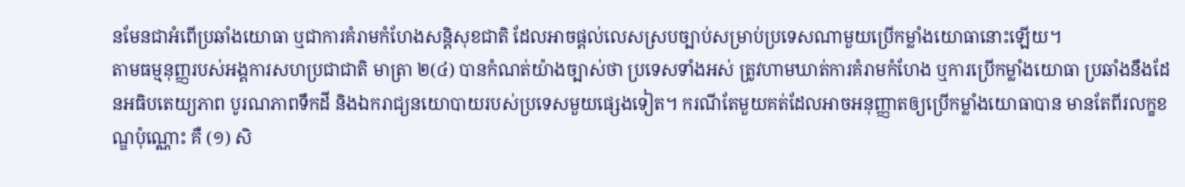នមែនជាអំពើប្រឆាំងយោធា ឬជាការគំរាមកំហែងសន្តិសុខជាតិ ដែលអាចផ្តល់លេសស្របច្បាប់សម្រាប់ប្រទេសណាមួយប្រើកម្លាំងយោធានោះឡើយ។
តាមធម្មនុញ្ញរបស់អង្គការសហប្រជាជាតិ មាត្រា ២(៤) បានកំណត់យ៉ាងច្បាស់ថា ប្រទេសទាំងអស់ ត្រូវហាមឃាត់ការគំរាមកំហែង ឬការប្រើកម្លាំងយោធា ប្រឆាំងនឹងដែនអធិបតេយ្យភាព បូរណភាពទឹកដី និងឯករាជ្យនយោបាយរបស់ប្រទេសមួយផ្សេងទៀត។ ករណីតែមួយគត់ដែលអាចអនុញ្ញាតឲ្យប្រើកម្លាំងយោធាបាន មានតែពីរលក្ខខណ្ឌប៉ុណ្ណោះ គឺ (១) សិ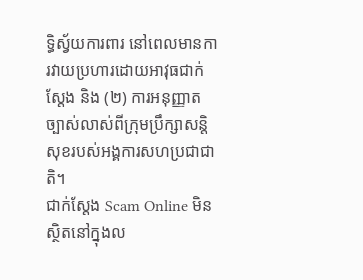ទ្ធិស្វ័យការពារ នៅពេលមានការវាយប្រហារដោយអាវុធជាក់ស្តែង និង (២) ការអនុញ្ញាតច្បាស់លាស់ពីក្រុមប្រឹក្សាសន្តិសុខរបស់អង្គការសហប្រជាជាតិ។
ជាក់ស្តែង Scam Online មិនស្ថិតនៅក្នុងល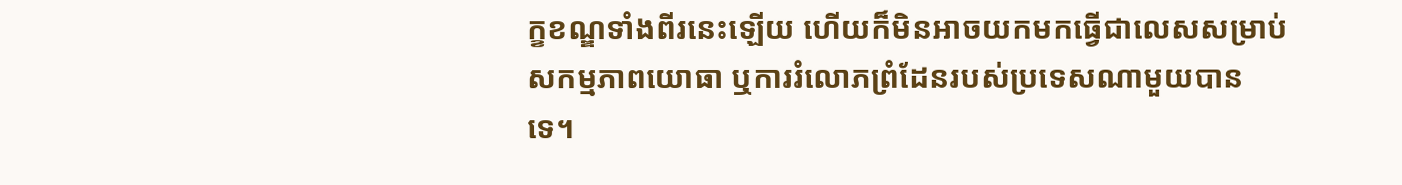ក្ខខណ្ឌទាំងពីរនេះឡើយ ហើយក៏មិនអាចយកមកធ្វើជាលេសសម្រាប់សកម្មភាពយោធា ឬការរំលោភព្រំដែនរបស់ប្រទេសណាមួយបានទេ។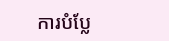ការបំប្លែ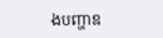ងបញ្ហាឧ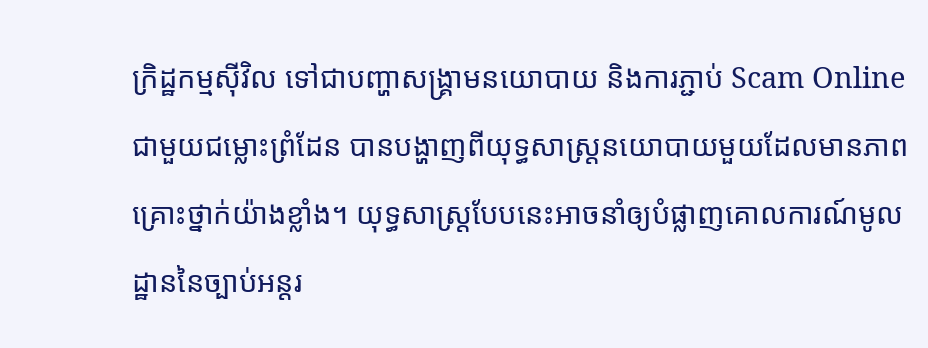ក្រិដ្ឋកម្មស៊ីវិល ទៅជាបញ្ហាសង្គ្រាមនយោបាយ និងការភ្ជាប់ Scam Online ជាមួយជម្លោះព្រំដែន បានបង្ហាញពីយុទ្ធសាស្ត្រនយោបាយមួយដែលមានភាពគ្រោះថ្នាក់យ៉ាងខ្លាំង។ យុទ្ធសាស្ត្របែបនេះអាចនាំឲ្យបំផ្លាញគោលការណ៍មូលដ្ឋាននៃច្បាប់អន្តរ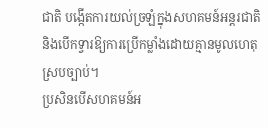ជាតិ បង្កើតការយល់ច្រឡំក្នុងសហគមន៍អន្តរជាតិ និងបើកទ្វារឱ្យការប្រើកម្លាំងដោយគ្មានមូលហេតុស្របច្បាប់។
ប្រសិនបើសហគមន៍អ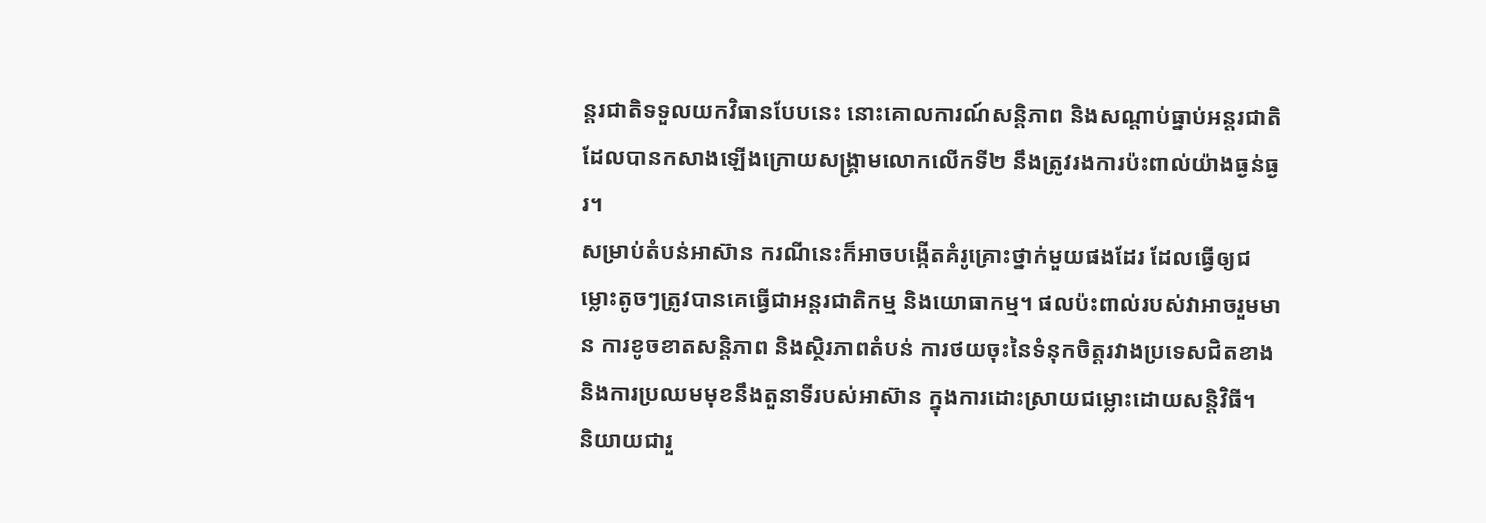ន្តរជាតិទទួលយកវិធានបែបនេះ នោះគោលការណ៍សន្តិភាព និងសណ្តាប់ធ្នាប់អន្តរជាតិ ដែលបានកសាងឡើងក្រោយសង្គ្រាមលោកលើកទី២ នឹងត្រូវរងការប៉ះពាល់យ៉ាងធ្ងន់ធ្ងរ។
សម្រាប់តំបន់អាស៊ាន ករណីនេះក៏អាចបង្កើតគំរូគ្រោះថ្នាក់មួយផងដែរ ដែលធ្វើឲ្យជម្លោះតូចៗត្រូវបានគេធ្វើជាអន្តរជាតិកម្ម និងយោធាកម្ម។ ផលប៉ះពាល់របស់វាអាចរួមមាន ការខូចខាតសន្តិភាព និងស្ថិរភាពតំបន់ ការថយចុះនៃទំនុកចិត្តរវាងប្រទេសជិតខាង និងការប្រឈមមុខនឹងតួនាទីរបស់អាស៊ាន ក្នុងការដោះស្រាយជម្លោះដោយសន្តិវិធី។
និយាយជារួ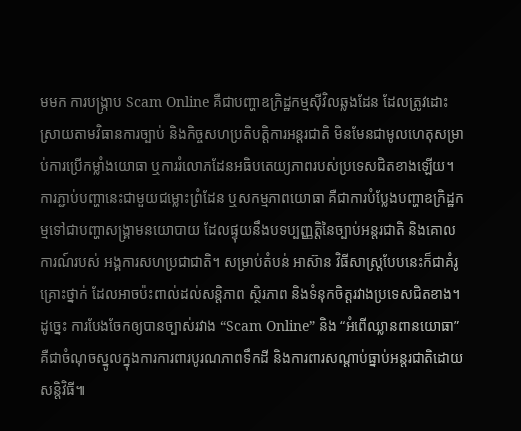មមក ការបង្ក្រាប Scam Online គឺជាបញ្ហាឧក្រិដ្ឋកម្មស៊ីវិលឆ្លងដែន ដែលត្រូវដោះស្រាយតាមវិធានការច្បាប់ និងកិច្ចសហប្រតិបត្តិការអន្តរជាតិ មិនមែនជាមូលហេតុសម្រាប់ការប្រើកម្លាំងយោធា ឬការរំលោភដែនអធិបតេយ្យភាពរបស់ប្រទេសជិតខាងឡើយ។ ការភ្ជាប់បញ្ហានេះជាមួយជម្លោះព្រំដែន ឬសកម្មភាពយោធា គឺជាការបំប្លែងបញ្ហាឧក្រិដ្ឋកម្មទៅជាបញ្ហាសង្គ្រាមនយោបាយ ដែលផ្ទុយនឹងបទប្បញ្ញត្តិនៃច្បាប់អន្តរជាតិ និងគោលការណ៍របស់ អង្គការសហប្រជាជាតិ។ សម្រាប់តំបន់ អាស៊ាន វិធីសាស្ត្របែបនេះក៏ជាគំរូគ្រោះថ្នាក់ ដែលអាចប៉ះពាល់ដល់សន្តិភាព ស្ថិរភាព និងទំនុកចិត្តរវាងប្រទេសជិតខាង។ ដូច្នេះ ការបែងចែកឲ្យបានច្បាស់រវាង “Scam Online” និង “អំពើឈ្លានពានយោធា” គឺជាចំណុចស្នូលក្នុងការការពារបូរណភាពទឹកដី និងការពារសណ្តាប់ធ្នាប់អន្តរជាតិដោយសន្តិវិធី៕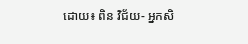ដោយ៖ ពិន វិជ័យ- អ្នកសិ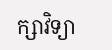ក្សាវិទ្យា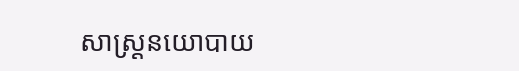សាស្ត្រនយោបាយ